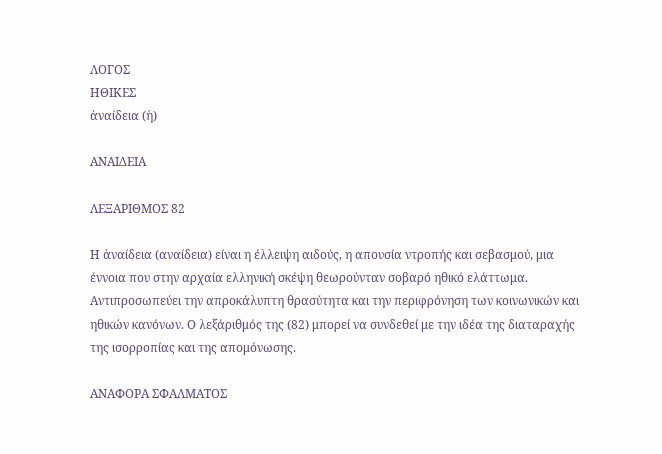ΛΟΓΟΣ
ΗΘΙΚΕΣ
ἀναίδεια (ἡ)

ΑΝΑΙΔΕΙΑ

ΛΕΞΑΡΙΘΜΟΣ 82

Η ἀναίδεια (αναίδεια) είναι η έλλειψη αιδούς, η απουσία ντροπής και σεβασμού, μια έννοια που στην αρχαία ελληνική σκέψη θεωρούνταν σοβαρό ηθικό ελάττωμα. Αντιπροσωπεύει την απροκάλυπτη θρασύτητα και την περιφρόνηση των κοινωνικών και ηθικών κανόνων. Ο λεξάριθμός της (82) μπορεί να συνδεθεί με την ιδέα της διαταραχής της ισορροπίας και της απομόνωσης.

ΑΝΑΦΟΡΑ ΣΦΑΛΜΑΤΟΣ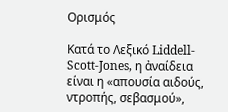Ορισμός

Κατά το Λεξικό Liddell-Scott-Jones, η ἀναίδεια είναι η «απουσία αιδούς, ντροπής, σεβασμού»,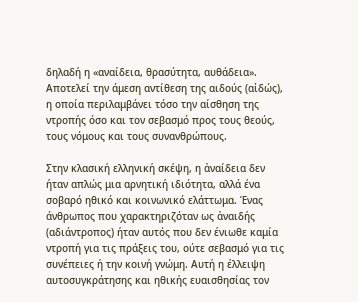δηλαδή η «αναίδεια, θρασύτητα, αυθάδεια». Αποτελεί την άμεση αντίθεση της αιδούς (αἰδώς), η οποία περιλαμβάνει τόσο την αίσθηση της ντροπής όσο και τον σεβασμό προς τους θεούς, τους νόμους και τους συνανθρώπους.

Στην κλασική ελληνική σκέψη, η ἀναίδεια δεν ήταν απλώς μια αρνητική ιδιότητα, αλλά ένα σοβαρό ηθικό και κοινωνικό ελάττωμα. Ένας άνθρωπος που χαρακτηριζόταν ως ἀναιδής (αδιάντροπος) ήταν αυτός που δεν ένιωθε καμία ντροπή για τις πράξεις του, ούτε σεβασμό για τις συνέπειες ή την κοινή γνώμη. Αυτή η έλλειψη αυτοσυγκράτησης και ηθικής ευαισθησίας τον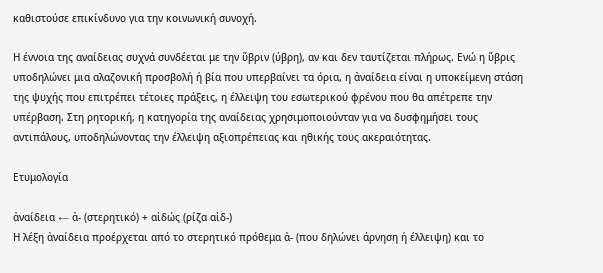καθιστούσε επικίνδυνο για την κοινωνική συνοχή.

Η έννοια της αναίδειας συχνά συνδέεται με την ὕβριν (ύβρη), αν και δεν ταυτίζεται πλήρως. Ενώ η ὕβρις υποδηλώνει μια αλαζονική προσβολή ή βία που υπερβαίνει τα όρια, η ἀναίδεια είναι η υποκείμενη στάση της ψυχής που επιτρέπει τέτοιες πράξεις, η έλλειψη του εσωτερικού φρένου που θα απέτρεπε την υπέρβαση. Στη ρητορική, η κατηγορία της αναίδειας χρησιμοποιούνταν για να δυσφημήσει τους αντιπάλους, υποδηλώνοντας την έλλειψη αξιοπρέπειας και ηθικής τους ακεραιότητας.

Ετυμολογία

ἀναίδεια ← ἀ- (στερητικό) + αἰδώς (ρίζα αἰδ-)
Η λέξη ἀναίδεια προέρχεται από το στερητικό πρόθεμα ἀ- (που δηλώνει άρνηση ή έλλειψη) και το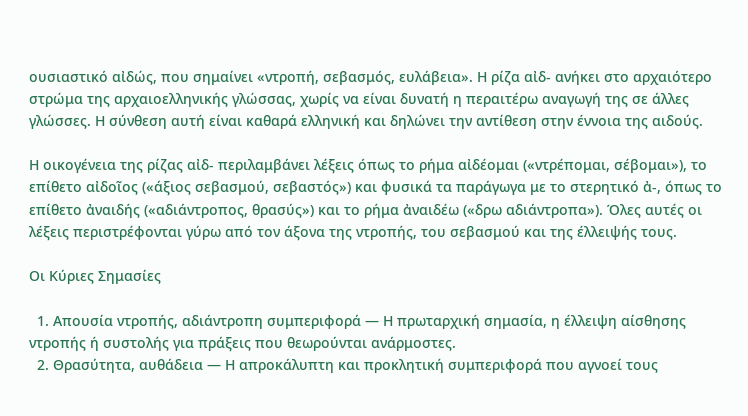ουσιαστικό αἰδώς, που σημαίνει «ντροπή, σεβασμός, ευλάβεια». Η ρίζα αἰδ- ανήκει στο αρχαιότερο στρώμα της αρχαιοελληνικής γλώσσας, χωρίς να είναι δυνατή η περαιτέρω αναγωγή της σε άλλες γλώσσες. Η σύνθεση αυτή είναι καθαρά ελληνική και δηλώνει την αντίθεση στην έννοια της αιδούς.

Η οικογένεια της ρίζας αἰδ- περιλαμβάνει λέξεις όπως το ρήμα αἰδέομαι («ντρέπομαι, σέβομαι»), το επίθετο αἰδοῖος («άξιος σεβασμού, σεβαστός») και φυσικά τα παράγωγα με το στερητικό ἀ-, όπως το επίθετο ἀναιδής («αδιάντροπος, θρασύς») και το ρήμα ἀναιδέω («δρω αδιάντροπα»). Όλες αυτές οι λέξεις περιστρέφονται γύρω από τον άξονα της ντροπής, του σεβασμού και της έλλειψής τους.

Οι Κύριες Σημασίες

  1. Απουσία ντροπής, αδιάντροπη συμπεριφορά — Η πρωταρχική σημασία, η έλλειψη αίσθησης ντροπής ή συστολής για πράξεις που θεωρούνται ανάρμοστες.
  2. Θρασύτητα, αυθάδεια — Η απροκάλυπτη και προκλητική συμπεριφορά που αγνοεί τους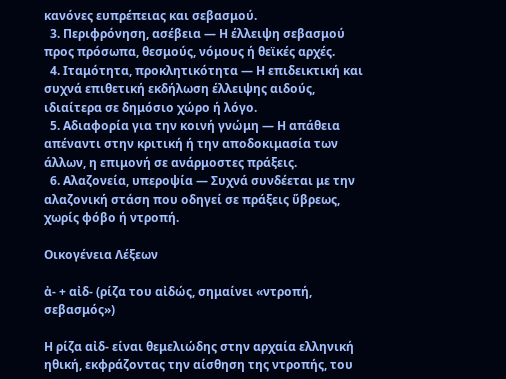κανόνες ευπρέπειας και σεβασμού.
  3. Περιφρόνηση, ασέβεια — Η έλλειψη σεβασμού προς πρόσωπα, θεσμούς, νόμους ή θεϊκές αρχές.
  4. Ιταμότητα, προκλητικότητα — Η επιδεικτική και συχνά επιθετική εκδήλωση έλλειψης αιδούς, ιδιαίτερα σε δημόσιο χώρο ή λόγο.
  5. Αδιαφορία για την κοινή γνώμη — Η απάθεια απέναντι στην κριτική ή την αποδοκιμασία των άλλων, η επιμονή σε ανάρμοστες πράξεις.
  6. Αλαζονεία, υπεροψία — Συχνά συνδέεται με την αλαζονική στάση που οδηγεί σε πράξεις ὕβρεως, χωρίς φόβο ή ντροπή.

Οικογένεια Λέξεων

ἀ- + αἰδ- (ρίζα του αἰδώς, σημαίνει «ντροπή, σεβασμός»)

Η ρίζα αἰδ- είναι θεμελιώδης στην αρχαία ελληνική ηθική, εκφράζοντας την αίσθηση της ντροπής, του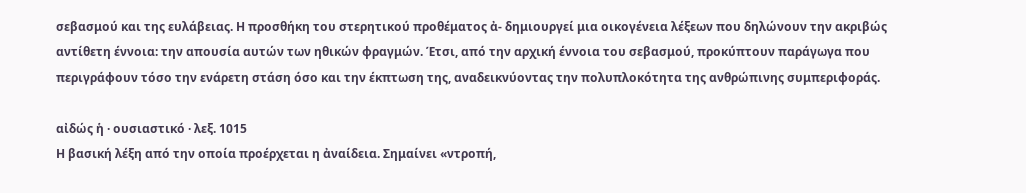σεβασμού και της ευλάβειας. Η προσθήκη του στερητικού προθέματος ἀ- δημιουργεί μια οικογένεια λέξεων που δηλώνουν την ακριβώς αντίθετη έννοια: την απουσία αυτών των ηθικών φραγμών. Έτσι, από την αρχική έννοια του σεβασμού, προκύπτουν παράγωγα που περιγράφουν τόσο την ενάρετη στάση όσο και την έκπτωση της, αναδεικνύοντας την πολυπλοκότητα της ανθρώπινης συμπεριφοράς.

αἰδώς ἡ · ουσιαστικό · λεξ. 1015
Η βασική λέξη από την οποία προέρχεται η ἀναίδεια. Σημαίνει «ντροπή,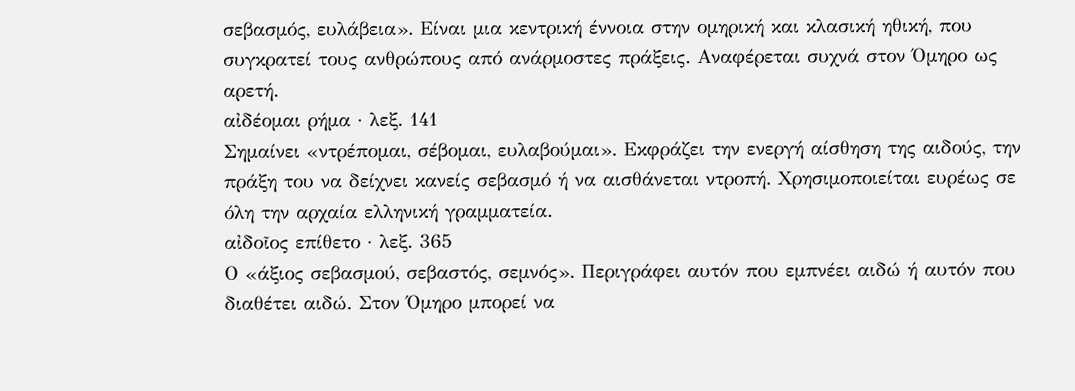σεβασμός, ευλάβεια». Είναι μια κεντρική έννοια στην ομηρική και κλασική ηθική, που συγκρατεί τους ανθρώπους από ανάρμοστες πράξεις. Αναφέρεται συχνά στον Όμηρο ως αρετή.
αἰδέομαι ρήμα · λεξ. 141
Σημαίνει «ντρέπομαι, σέβομαι, ευλαβούμαι». Εκφράζει την ενεργή αίσθηση της αιδούς, την πράξη του να δείχνει κανείς σεβασμό ή να αισθάνεται ντροπή. Χρησιμοποιείται ευρέως σε όλη την αρχαία ελληνική γραμματεία.
αἰδοῖος επίθετο · λεξ. 365
Ο «άξιος σεβασμού, σεβαστός, σεμνός». Περιγράφει αυτόν που εμπνέει αιδώ ή αυτόν που διαθέτει αιδώ. Στον Όμηρο μπορεί να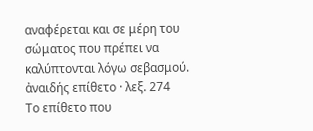αναφέρεται και σε μέρη του σώματος που πρέπει να καλύπτονται λόγω σεβασμού.
ἀναιδής επίθετο · λεξ. 274
Το επίθετο που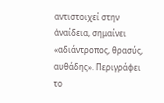αντιστοιχεί στην ἀναίδεια, σημαίνει «αδιάντροπος, θρασύς, αυθάδης». Περιγράφει το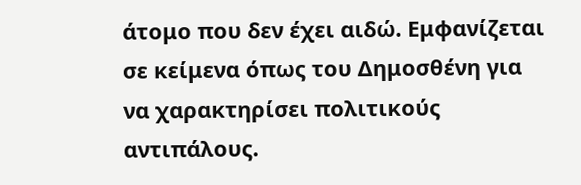άτομο που δεν έχει αιδώ. Εμφανίζεται σε κείμενα όπως του Δημοσθένη για να χαρακτηρίσει πολιτικούς αντιπάλους.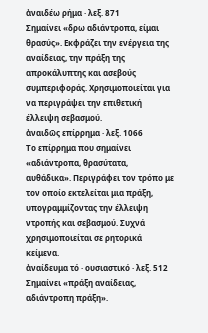ἀναιδέω ρήμα · λεξ. 871
Σημαίνει «δρω αδιάντροπα, είμαι θρασύς». Εκφράζει την ενέργεια της αναίδειας, την πράξη της απροκάλυπτης και ασεβούς συμπεριφοράς. Χρησιμοποιείται για να περιγράψει την επιθετική έλλειψη σεβασμού.
ἀναιδῶς επίρρημα · λεξ. 1066
Το επίρρημα που σημαίνει «αδιάντροπα, θρασύτατα, αυθάδικα». Περιγράφει τον τρόπο με τον οποίο εκτελείται μια πράξη, υπογραμμίζοντας την έλλειψη ντροπής και σεβασμού. Συχνά χρησιμοποιείται σε ρητορικά κείμενα.
ἀναίδευμα τό · ουσιαστικό · λεξ. 512
Σημαίνει «πράξη αναίδειας, αδιάντροπη πράξη».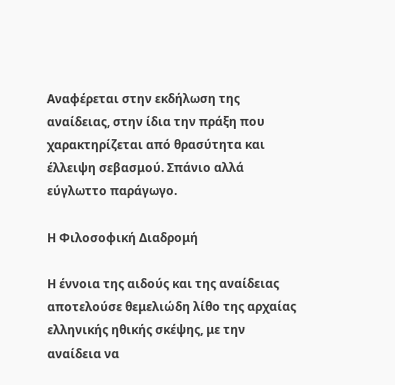Αναφέρεται στην εκδήλωση της αναίδειας, στην ίδια την πράξη που χαρακτηρίζεται από θρασύτητα και έλλειψη σεβασμού. Σπάνιο αλλά εύγλωττο παράγωγο.

Η Φιλοσοφική Διαδρομή

Η έννοια της αιδούς και της αναίδειας αποτελούσε θεμελιώδη λίθο της αρχαίας ελληνικής ηθικής σκέψης, με την αναίδεια να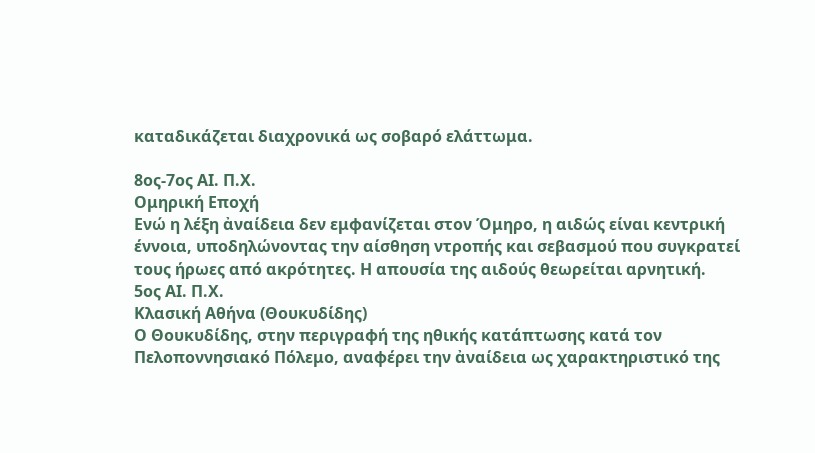καταδικάζεται διαχρονικά ως σοβαρό ελάττωμα.

8ος-7ος ΑΙ. Π.Χ.
Ομηρική Εποχή
Ενώ η λέξη ἀναίδεια δεν εμφανίζεται στον Όμηρο, η αιδώς είναι κεντρική έννοια, υποδηλώνοντας την αίσθηση ντροπής και σεβασμού που συγκρατεί τους ήρωες από ακρότητες. Η απουσία της αιδούς θεωρείται αρνητική.
5ος ΑΙ. Π.Χ.
Κλασική Αθήνα (Θουκυδίδης)
Ο Θουκυδίδης, στην περιγραφή της ηθικής κατάπτωσης κατά τον Πελοποννησιακό Πόλεμο, αναφέρει την ἀναίδεια ως χαρακτηριστικό της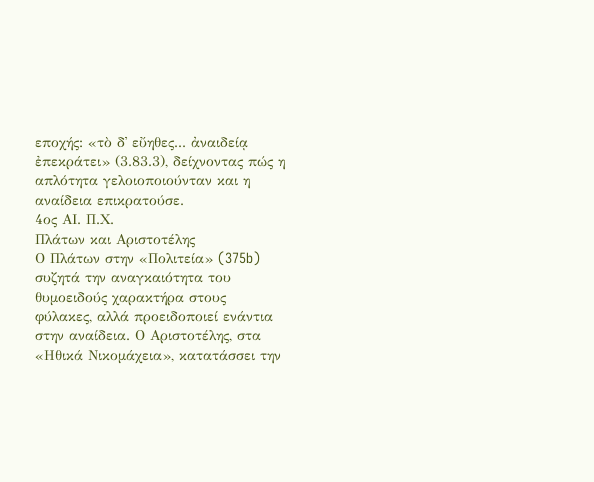εποχής: «τὸ δ᾽ εὔηθες... ἀναιδείᾳ ἐπεκράτει» (3.83.3), δείχνοντας πώς η απλότητα γελοιοποιούνταν και η αναίδεια επικρατούσε.
4ος ΑΙ. Π.Χ.
Πλάτων και Αριστοτέλης
Ο Πλάτων στην «Πολιτεία» (375b) συζητά την αναγκαιότητα του θυμοειδούς χαρακτήρα στους φύλακες, αλλά προειδοποιεί ενάντια στην αναίδεια. Ο Αριστοτέλης, στα «Ηθικά Νικομάχεια», κατατάσσει την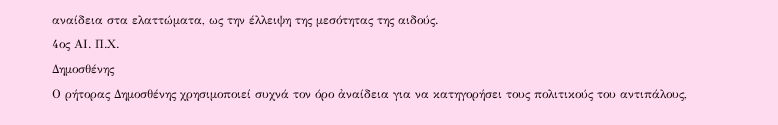αναίδεια στα ελαττώματα, ως την έλλειψη της μεσότητας της αιδούς.
4ος ΑΙ. Π.Χ.
Δημοσθένης
Ο ρήτορας Δημοσθένης χρησιμοποιεί συχνά τον όρο ἀναίδεια για να κατηγορήσει τους πολιτικούς του αντιπάλους,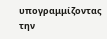υπογραμμίζοντας την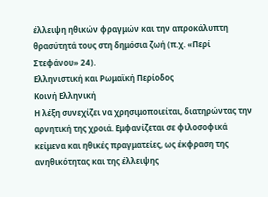έλλειψη ηθικών φραγμών και την απροκάλυπτη θρασύτητά τους στη δημόσια ζωή (π.χ. «Περί Στεφάνου» 24).
Ελληνιστική και Ρωμαϊκή Περίοδος
Κοινή Ελληνική
Η λέξη συνεχίζει να χρησιμοποιείται, διατηρώντας την αρνητική της χροιά. Εμφανίζεται σε φιλοσοφικά κείμενα και ηθικές πραγματείες, ως έκφραση της ανηθικότητας και της έλλειψης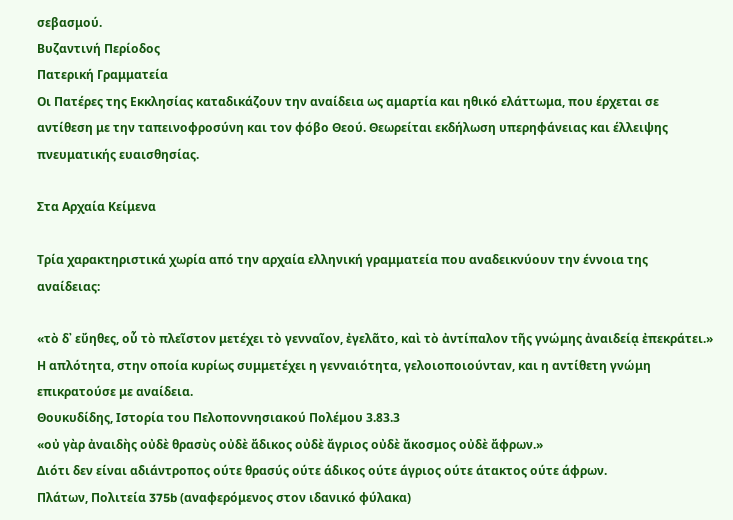σεβασμού.
Βυζαντινή Περίοδος
Πατερική Γραμματεία
Οι Πατέρες της Εκκλησίας καταδικάζουν την αναίδεια ως αμαρτία και ηθικό ελάττωμα, που έρχεται σε αντίθεση με την ταπεινοφροσύνη και τον φόβο Θεού. Θεωρείται εκδήλωση υπερηφάνειας και έλλειψης πνευματικής ευαισθησίας.

Στα Αρχαία Κείμενα

Τρία χαρακτηριστικά χωρία από την αρχαία ελληνική γραμματεία που αναδεικνύουν την έννοια της αναίδειας:

«τὸ δ᾽ εὔηθες, οὗ τὸ πλεῖστον μετέχει τὸ γενναῖον, ἐγελᾶτο, καὶ τὸ ἀντίπαλον τῆς γνώμης ἀναιδείᾳ ἐπεκράτει.»
Η απλότητα, στην οποία κυρίως συμμετέχει η γενναιότητα, γελοιοποιούνταν, και η αντίθετη γνώμη επικρατούσε με αναίδεια.
Θουκυδίδης, Ιστορία του Πελοποννησιακού Πολέμου 3.83.3
«οὐ γὰρ ἀναιδὴς οὐδὲ θρασὺς οὐδὲ ἄδικος οὐδὲ ἄγριος οὐδὲ ἄκοσμος οὐδὲ ἄφρων.»
Διότι δεν είναι αδιάντροπος ούτε θρασύς ούτε άδικος ούτε άγριος ούτε άτακτος ούτε άφρων.
Πλάτων, Πολιτεία 375b (αναφερόμενος στον ιδανικό φύλακα)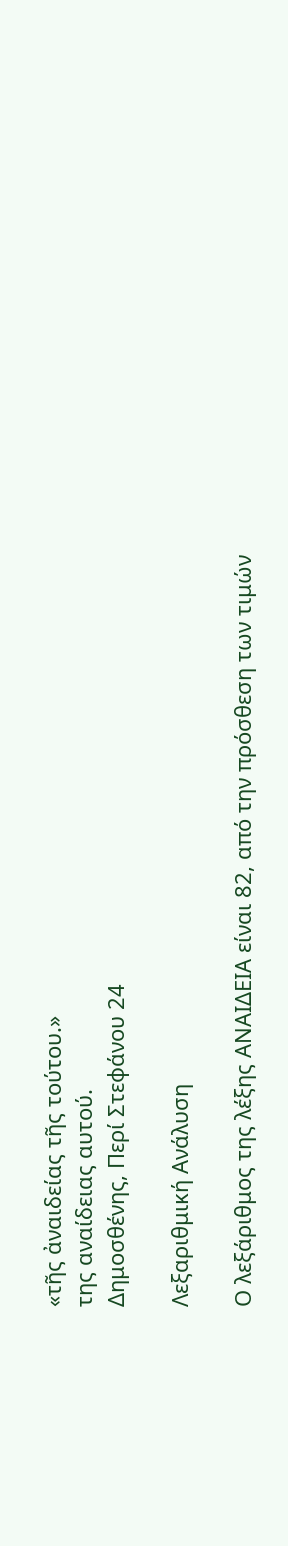«τῆς ἀναιδείας τῆς τούτου.»
της αναίδειας αυτού.
Δημοσθένης, Περί Στεφάνου 24

Λεξαριθμική Ανάλυση

Ο λεξάριθμος της λέξης ΑΝΑΙΔΕΙΑ είναι 82, από την πρόσθεση των τιμών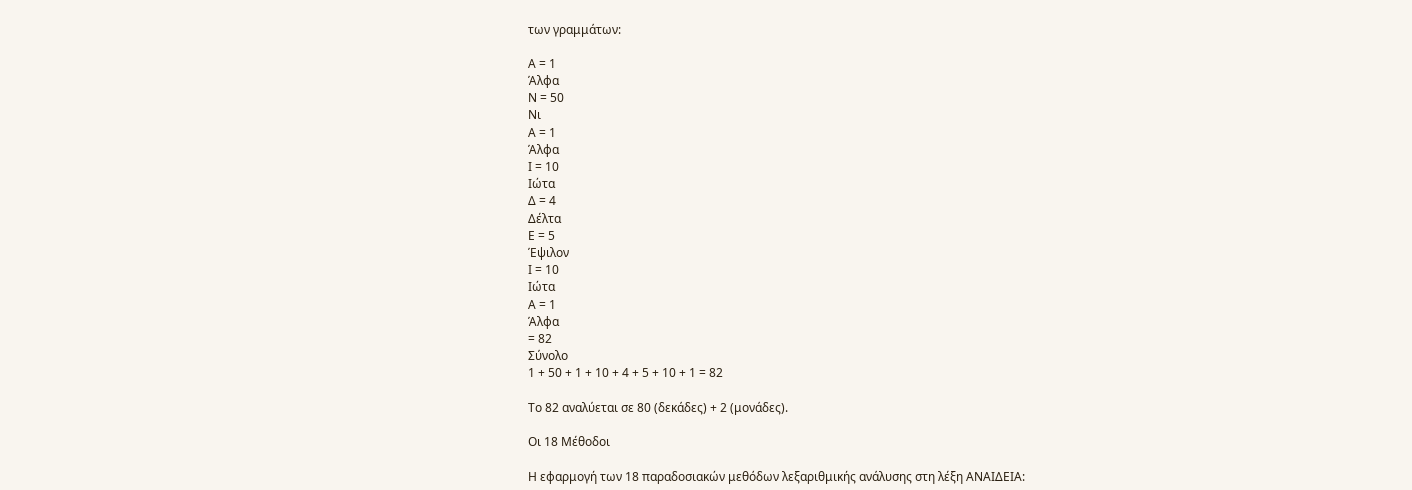των γραμμάτων:

Α = 1
Άλφα
Ν = 50
Νι
Α = 1
Άλφα
Ι = 10
Ιώτα
Δ = 4
Δέλτα
Ε = 5
Έψιλον
Ι = 10
Ιώτα
Α = 1
Άλφα
= 82
Σύνολο
1 + 50 + 1 + 10 + 4 + 5 + 10 + 1 = 82

Το 82 αναλύεται σε 80 (δεκάδες) + 2 (μονάδες).

Οι 18 Μέθοδοι

Η εφαρμογή των 18 παραδοσιακών μεθόδων λεξαριθμικής ανάλυσης στη λέξη ΑΝΑΙΔΕΙΑ: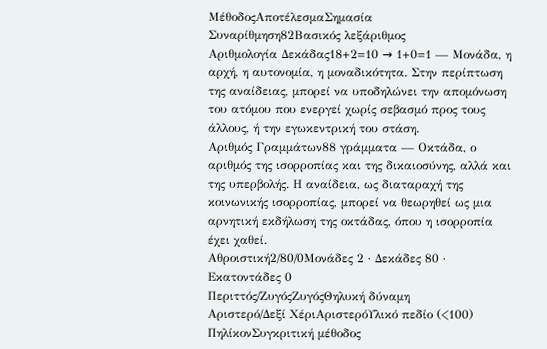ΜέθοδοςΑποτέλεσμαΣημασία
Συναρίθμηση82Βασικός λεξάριθμος
Αριθμολογία Δεκάδας18+2=10 → 1+0=1 — Μονάδα, η αρχή, η αυτονομία, η μοναδικότητα. Στην περίπτωση της αναίδειας, μπορεί να υποδηλώνει την απομόνωση του ατόμου που ενεργεί χωρίς σεβασμό προς τους άλλους, ή την εγωκεντρική του στάση.
Αριθμός Γραμμάτων88 γράμματα — Οκτάδα, ο αριθμός της ισορροπίας και της δικαιοσύνης, αλλά και της υπερβολής. Η αναίδεια, ως διαταραχή της κοινωνικής ισορροπίας, μπορεί να θεωρηθεί ως μια αρνητική εκδήλωση της οκτάδας, όπου η ισορροπία έχει χαθεί.
Αθροιστική2/80/0Μονάδες 2 · Δεκάδες 80 · Εκατοντάδες 0
Περιττός/ΖυγόςΖυγόςΘηλυκή δύναμη
Αριστερό/Δεξί ΧέριΑριστερόΥλικό πεδίο (<100)
ΠηλίκονΣυγκριτική μέθοδος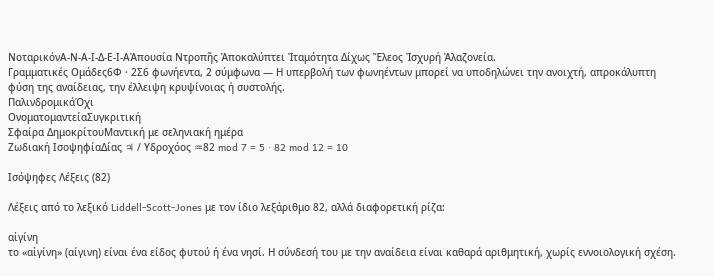ΝοταρικόνΑ-Ν-Α-Ι-Δ-Ε-Ι-ΑἈπουσία Ντροπῆς Ἀποκαλύπτει Ἰταμότητα Δίχως Ἔλεος Ἰσχυρή Ἀλαζονεία.
Γραμματικές Ομάδες6Φ · 2Σ6 φωνήεντα, 2 σύμφωνα — Η υπερβολή των φωνηέντων μπορεί να υποδηλώνει την ανοιχτή, απροκάλυπτη φύση της αναίδειας, την έλλειψη κρυψίνοιας ή συστολής.
ΠαλινδρομικάΌχι
ΟνοματομαντείαΣυγκριτική
Σφαίρα ΔημοκρίτουΜαντική με σεληνιακή ημέρα
Ζωδιακή ΙσοψηφίαΔίας ♃ / Υδροχόος ♒82 mod 7 = 5 · 82 mod 12 = 10

Ισόψηφες Λέξεις (82)

Λέξεις από το λεξικό Liddell-Scott-Jones με τον ίδιο λεξάριθμο 82, αλλά διαφορετική ρίζα:

αἰγίνη
το «αἰγίνη» (αίγινη) είναι ένα είδος φυτού ή ένα νησί. Η σύνδεσή του με την αναίδεια είναι καθαρά αριθμητική, χωρίς εννοιολογική σχέση.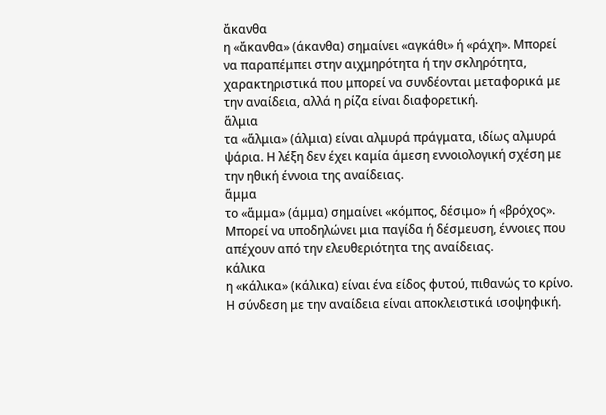ἄκανθα
η «ἄκανθα» (άκανθα) σημαίνει «αγκάθι» ή «ράχη». Μπορεί να παραπέμπει στην αιχμηρότητα ή την σκληρότητα, χαρακτηριστικά που μπορεί να συνδέονται μεταφορικά με την αναίδεια, αλλά η ρίζα είναι διαφορετική.
ἅλμια
τα «ἅλμια» (άλμια) είναι αλμυρά πράγματα, ιδίως αλμυρά ψάρια. Η λέξη δεν έχει καμία άμεση εννοιολογική σχέση με την ηθική έννοια της αναίδειας.
ἅμμα
το «ἅμμα» (άμμα) σημαίνει «κόμπος, δέσιμο» ή «βρόχος». Μπορεί να υποδηλώνει μια παγίδα ή δέσμευση, έννοιες που απέχουν από την ελευθεριότητα της αναίδειας.
κάλικα
η «κάλικα» (κάλικα) είναι ένα είδος φυτού, πιθανώς το κρίνο. Η σύνδεση με την αναίδεια είναι αποκλειστικά ισοψηφική.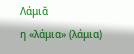Λάμιᾰ
η «λάμια» (λάμια)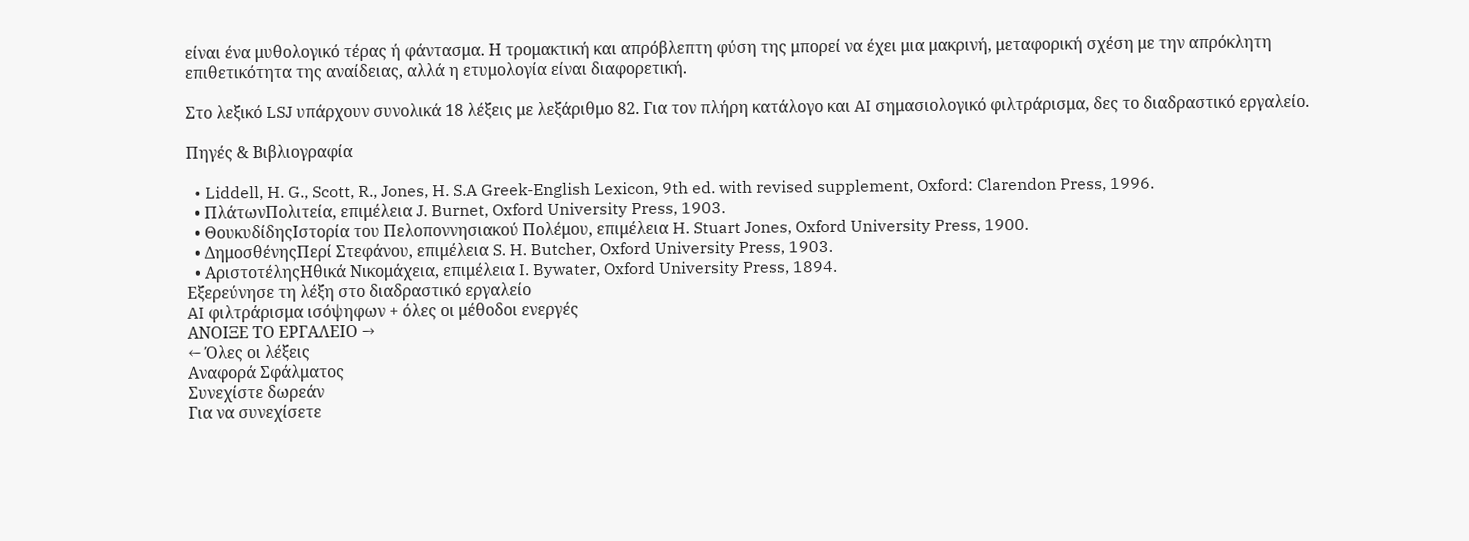είναι ένα μυθολογικό τέρας ή φάντασμα. Η τρομακτική και απρόβλεπτη φύση της μπορεί να έχει μια μακρινή, μεταφορική σχέση με την απρόκλητη επιθετικότητα της αναίδειας, αλλά η ετυμολογία είναι διαφορετική.

Στο λεξικό LSJ υπάρχουν συνολικά 18 λέξεις με λεξάριθμο 82. Για τον πλήρη κατάλογο και AI σημασιολογικό φιλτράρισμα, δες το διαδραστικό εργαλείο.

Πηγές & Βιβλιογραφία

  • Liddell, H. G., Scott, R., Jones, H. S.A Greek-English Lexicon, 9th ed. with revised supplement, Oxford: Clarendon Press, 1996.
  • ΠλάτωνΠολιτεία, επιμέλεια J. Burnet, Oxford University Press, 1903.
  • ΘουκυδίδηςΙστορία του Πελοποννησιακού Πολέμου, επιμέλεια H. Stuart Jones, Oxford University Press, 1900.
  • ΔημοσθένηςΠερί Στεφάνου, επιμέλεια S. H. Butcher, Oxford University Press, 1903.
  • ΑριστοτέληςΗθικά Νικομάχεια, επιμέλεια I. Bywater, Oxford University Press, 1894.
Εξερεύνησε τη λέξη στο διαδραστικό εργαλείο
AI φιλτράρισμα ισόψηφων + όλες οι μέθοδοι ενεργές
ΑΝΟΙΞΕ ΤΟ ΕΡΓΑΛΕΙΟ →
← Όλες οι λέξεις
Αναφορά Σφάλματος
Συνεχίστε δωρεάν
Για να συνεχίσετε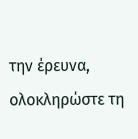την έρευνα, ολοκληρώστε τη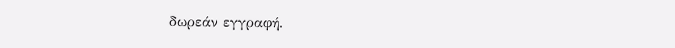δωρεάν εγγραφή.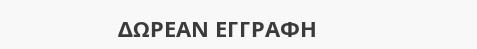ΔΩΡΕΑΝ ΕΓΓΡΑΦΗ